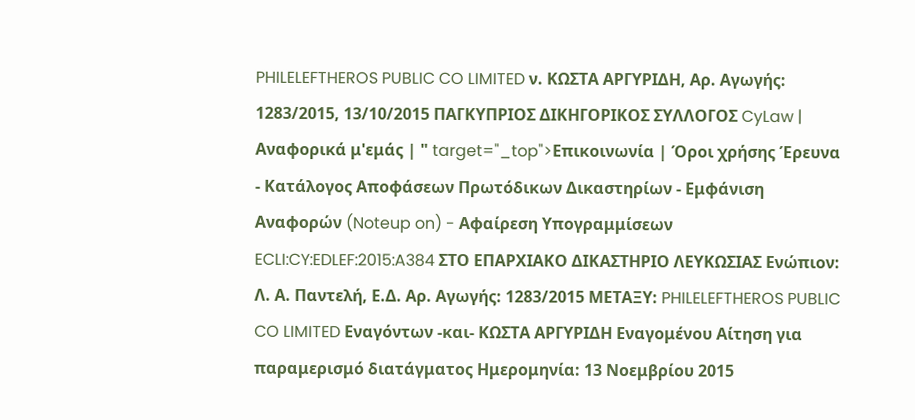PHILELEFTHEROS PUBLIC CO LIMITED ν. ΚΩΣΤΑ ΑΡΓΥΡΙΔΗ, Αρ. Αγωγής: 1283/2015, 13/10/2015 ΠΑΓΚΥΠΡΙΟΣ ΔΙΚΗΓΟΡΙΚΟΣ ΣΥΛΛΟΓΟΣ CyLaw | Αναφορικά μ'εμάς | " target="_top">Επικοινωνία | Όροι χρήσης Έρευνα - Κατάλογος Αποφάσεων Πρωτόδικων Δικαστηρίων - Εμφάνιση Αναφορών (Noteup on) - Αφαίρεση Υπογραμμίσεων ECLI:CY:EDLEF:2015:A384 ΣΤΟ ΕΠΑΡΧΙΑΚΟ ΔΙΚΑΣΤΗΡΙΟ ΛΕΥΚΩΣΙΑΣ Ενώπιον: Λ. Α. Παντελή, Ε.Δ. Αρ. Αγωγής: 1283/2015 ΜΕΤΑΞΥ: PHILELEFTHEROS PUBLIC CO LIMITED Εναγόντων -και- ΚΩΣΤΑ ΑΡΓΥΡΙΔΗ Εναγομένου Αίτηση για παραμερισμό διατάγματος Ημερομηνία: 13 Νοεμβρίου 2015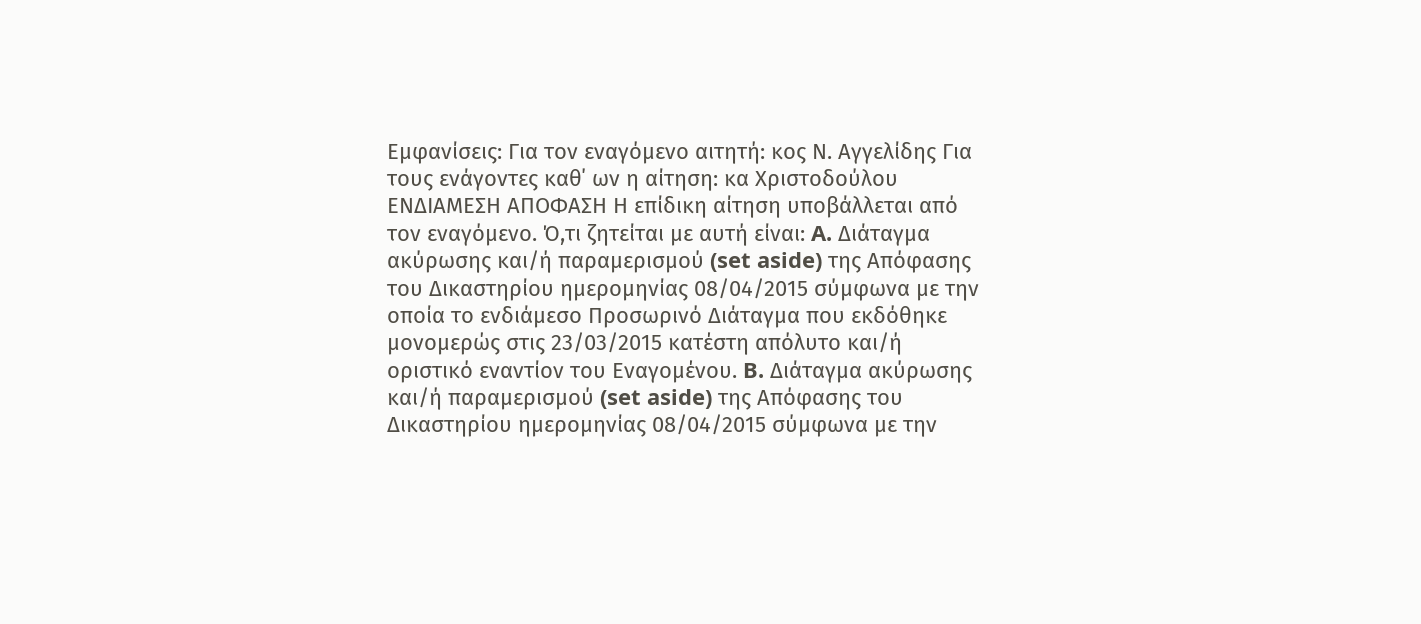Εμφανίσεις: Για τον εναγόμενο αιτητή: κος Ν. Αγγελίδης Για τους ενάγοντες καθ΄ ων η αίτηση: κα Χριστοδούλου ΕΝΔΙΑΜΕΣΗ ΑΠΟΦΑΣΗ Η επίδικη αίτηση υποβάλλεται από τον εναγόμενο. Ό,τι ζητείται με αυτή είναι: A. Διάταγμα ακύρωσης και/ή παραμερισμού (set aside) της Απόφασης του Δικαστηρίου ημερομηνίας 08/04/2015 σύμφωνα με την οποία το ενδιάμεσο Προσωρινό Διάταγμα που εκδόθηκε μονομερώς στις 23/03/2015 κατέστη απόλυτο και/ή οριστικό εναντίον του Εναγομένου. B. Διάταγμα ακύρωσης και/ή παραμερισμού (set aside) της Απόφασης του Δικαστηρίου ημερομηνίας 08/04/2015 σύμφωνα με την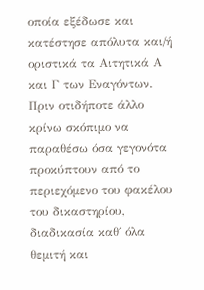οποία εξέδωσε και κατέστησε απόλυτα και/ή οριστικά τα Αιτητικά Α και Γ των Εναγόντων. Πριν οτιδήποτε άλλο κρίνω σκόπιμο να παραθέσω όσα γεγονότα προκύπτουν από το περιεχόμενο του φακέλου του δικαστηρίου, διαδικασία καθ΄ όλα θεμιτή και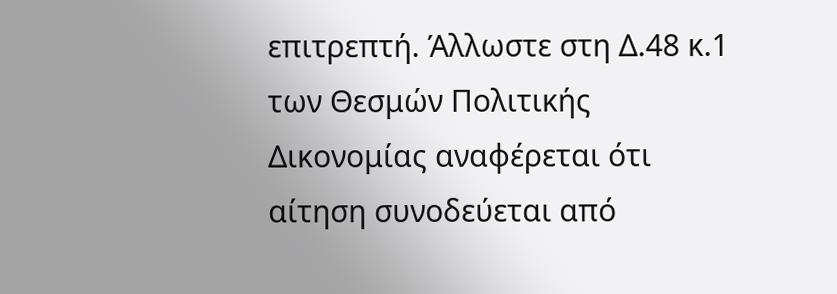επιτρεπτή. Άλλωστε στη Δ.48 κ.1 των Θεσμών Πολιτικής Δικονομίας αναφέρεται ότι αίτηση συνοδεύεται από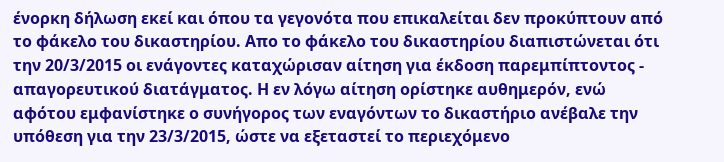ένορκη δήλωση εκεί και όπου τα γεγονότα που επικαλείται δεν προκύπτουν από το φάκελο του δικαστηρίου. Απο το φάκελο του δικαστηρίου διαπιστώνεται ότι την 20/3/2015 οι ενάγοντες καταχώρισαν αίτηση για έκδοση παρεμπίπτοντος - απαγορευτικού διατάγματος. Η εν λόγω αίτηση ορίστηκε αυθημερόν, ενώ αφότου εμφανίστηκε ο συνήγορος των εναγόντων το δικαστήριο ανέβαλε την υπόθεση για την 23/3/2015, ώστε να εξεταστεί το περιεχόμενο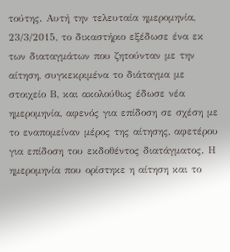τούτης. Αυτή την τελευταία ημερομηνία, 23/3/2015, το δικαστήριο εξέδωσε ένα εκ των διαταγμάτων που ζητούνταν με την αίτηση, συγκεκριμένα το διάταγμα με στοιχείο Β, και ακολούθως έδωσε νέα ημερομηνία, αφενός για επίδοση σε σχέση με το εναπομείναν μέρος της αίτησης, αφετέρου για επίδοση του εκδοθέντος διατάγματος. Η ημερομηνία που ορίστηκε η αίτηση και το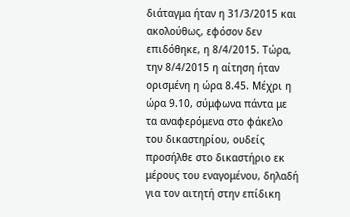διάταγμα ήταν η 31/3/2015 και ακολούθως, εφόσον δεν επιδόθηκε, η 8/4/2015. Τώρα, την 8/4/2015 η αίτηση ήταν ορισμένη η ώρα 8.45. Μέχρι η ώρα 9.10, σύμφωνα πάντα με τα αναφερόμενα στο φάκελο του δικαστηρίου, ουδείς προσήλθε στο δικαστήριο εκ μέρους του εναγομένου, δηλαδή για τον αιτητή στην επίδικη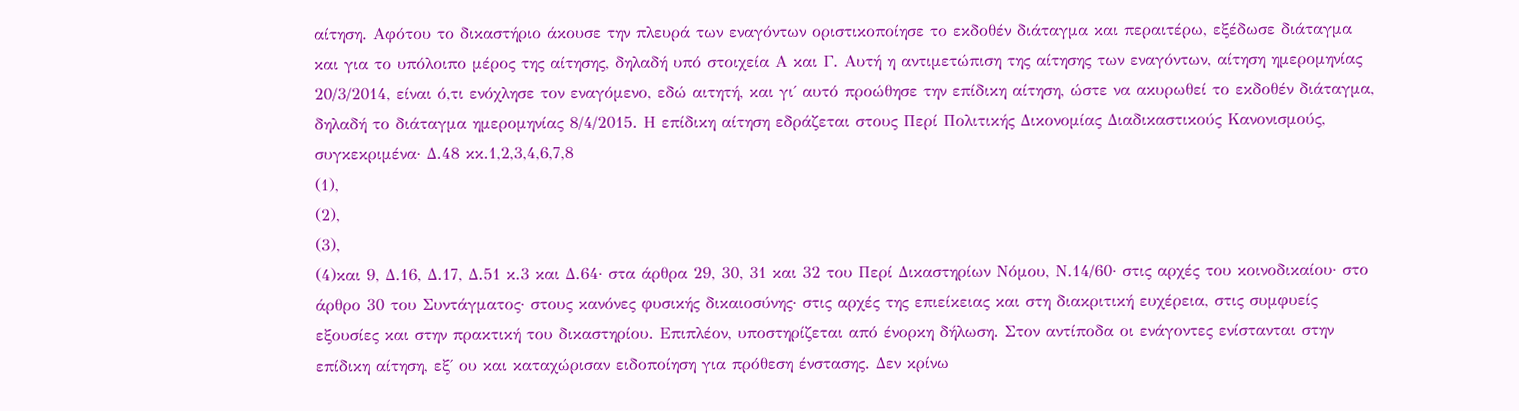αίτηση. Αφότου το δικαστήριο άκουσε την πλευρά των εναγόντων οριστικοποίησε το εκδοθέν διάταγμα και περαιτέρω, εξέδωσε διάταγμα και για το υπόλοιπο μέρος της αίτησης, δηλαδή υπό στοιχεία Α και Γ. Αυτή η αντιμετώπιση της αίτησης των εναγόντων, αίτηση ημερομηνίας 20/3/2014, είναι ό,τι ενόχλησε τον εναγόμενο, εδώ αιτητή, και γι΄ αυτό προώθησε την επίδικη αίτηση, ώστε να ακυρωθεί το εκδοθέν διάταγμα, δηλαδή το διάταγμα ημερομηνίας 8/4/2015. Η επίδικη αίτηση εδράζεται στους Περί Πολιτικής Δικονομίας Διαδικαστικούς Κανονισμούς, συγκεκριμένα· Δ.48 κκ.1,2,3,4,6,7,8
(1),
(2),
(3),
(4)και 9, Δ.16, Δ.17, Δ.51 κ.3 και Δ.64· στα άρθρα 29, 30, 31 και 32 του Περί Δικαστηρίων Νόμου, Ν.14/60· στις αρχές του κοινοδικαίου· στο άρθρο 30 του Συντάγματος· στους κανόνες φυσικής δικαιοσύνης· στις αρχές της επιείκειας και στη διακριτική ευχέρεια, στις συμφυείς εξουσίες και στην πρακτική του δικαστηρίου. Επιπλέον, υποστηρίζεται από ένορκη δήλωση. Στον αντίποδα οι ενάγοντες ενίστανται στην επίδικη αίτηση, εξ΄ ου και καταχώρισαν ειδοποίηση για πρόθεση ένστασης. Δεν κρίνω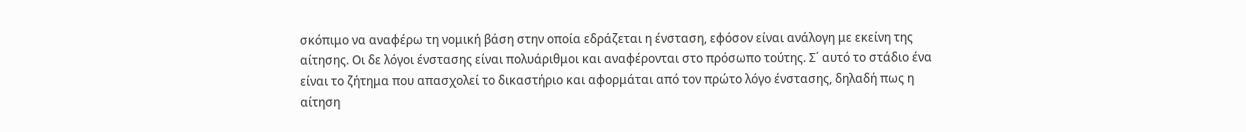σκόπιμο να αναφέρω τη νομική βάση στην οποία εδράζεται η ένσταση, εφόσον είναι ανάλογη με εκείνη της αίτησης. Οι δε λόγοι ένστασης είναι πολυάριθμοι και αναφέρονται στο πρόσωπο τούτης. Σ΄ αυτό το στάδιο ένα είναι το ζήτημα που απασχολεί το δικαστήριο και αφορμάται από τον πρώτο λόγο ένστασης, δηλαδή πως η αίτηση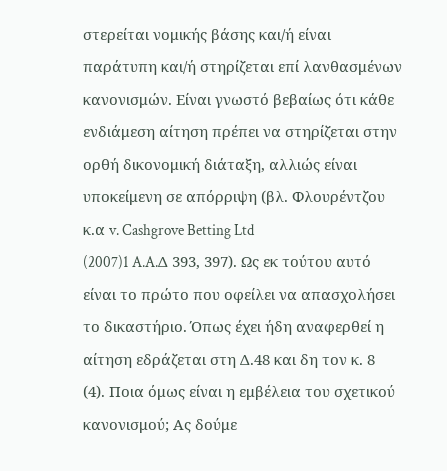στερείται νομικής βάσης και/ή είναι παράτυπη και/ή στηρίζεται επί λανθασμένων κανονισμών. Είναι γνωστό βεβαίως ότι κάθε ενδιάμεση αίτηση πρέπει να στηρίζεται στην ορθή δικονομική διάταξη, αλλιώς είναι υποκείμενη σε απόρριψη (βλ. Φλουρέντζου κ.α v. Cashgrove Betting Ltd
(2007)1 A.A.Δ 393, 397). Ως εκ τούτου αυτό είναι το πρώτο που οφείλει να απασχολήσει το δικαστήριο. Όπως έχει ήδη αναφερθεί η αίτηση εδράζεται στη Δ.48 και δη τον κ. 8
(4). Ποια όμως είναι η εμβέλεια του σχετικού κανονισμού; Ας δούμε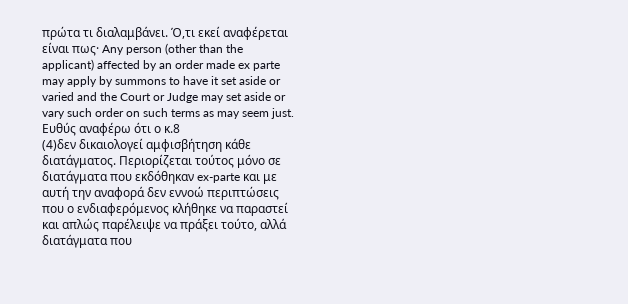πρώτα τι διαλαμβάνει. Ό,τι εκεί αναφέρεται είναι πως· Any person (other than the applicant) affected by an order made ex parte may apply by summons to have it set aside or varied and the Court or Judge may set aside or vary such order on such terms as may seem just. Ευθύς αναφέρω ότι ο κ.8
(4)δεν δικαιολογεί αμφισβήτηση κάθε διατάγματος. Περιορίζεται τούτος μόνο σε διατάγματα που εκδόθηκαν ex-parte και με αυτή την αναφορά δεν εννοώ περιπτώσεις που ο ενδιαφερόμενος κλήθηκε να παραστεί και απλώς παρέλειψε να πράξει τούτο, αλλά διατάγματα που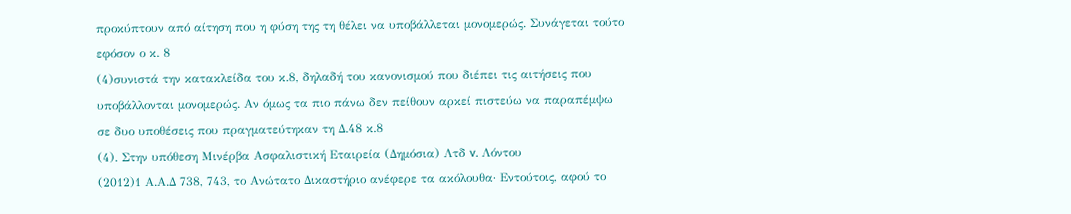προκύπτουν από αίτηση που η φύση της τη θέλει να υποβάλλεται μονομερώς. Συνάγεται τούτο εφόσον ο κ. 8
(4)συνιστά την κατακλείδα του κ.8, δηλαδή του κανονισμού που διέπει τις αιτήσεις που υποβάλλονται μονομερώς. Αν όμως τα πιο πάνω δεν πείθουν αρκεί πιστεύω να παραπέμψω σε δυο υποθέσεις που πραγματεύτηκαν τη Δ.48 κ.8
(4). Στην υπόθεση Μινέρβα Ασφαλιστική Εταιρεία (Δημόσια) Λτδ v. Λόντου
(2012)1 Α.Α.Δ 738, 743, το Ανώτατο Δικαστήριο ανέφερε τα ακόλουθα· Εντούτοις, αφού το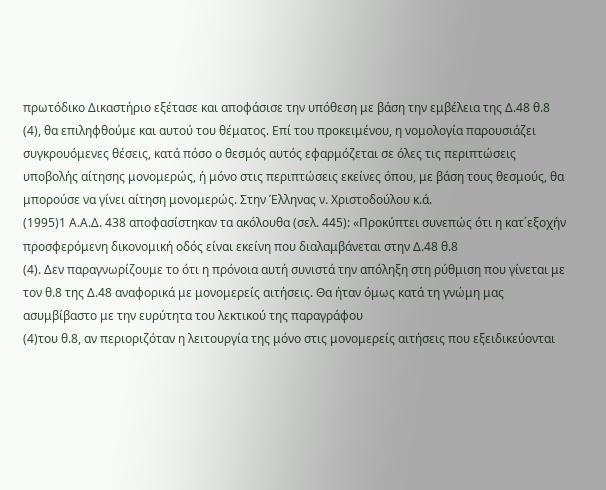πρωτόδικο Δικαστήριο εξέτασε και αποφάσισε την υπόθεση με βάση την εμβέλεια της Δ.48 θ.8
(4), θα επιληφθούμε και αυτού του θέματος. Επί του προκειμένου, η νομολογία παρουσιάζει συγκρουόμενες θέσεις, κατά πόσο ο θεσμός αυτός εφαρμόζεται σε όλες τις περιπτώσεις υποβολής αίτησης μονομερώς, ή μόνο στις περιπτώσεις εκείνες όπου, με βάση τους θεσμούς, θα μπορούσε να γίνει αίτηση μονομερώς. Στην Έλληνας ν. Χριστοδούλου κ.ά.
(1995)1 Α.Α.Δ. 438 αποφασίστηκαν τα ακόλουθα (σελ. 445): «Προκύπτει συνεπώς ότι η κατ΄εξοχήν προσφερόμενη δικονομική οδός είναι εκείνη που διαλαμβάνεται στην Δ.48 θ.8
(4). Δεν παραγνωρίζουμε το ότι η πρόνοια αυτή συνιστά την απόληξη στη ρύθμιση που γίνεται με τον θ.8 της Δ.48 αναφορικά με μονομερείς αιτήσεις. Θα ήταν όμως κατά τη γνώμη μας ασυμβίβαστο με την ευρύτητα του λεκτικού της παραγράφου
(4)του θ.8, αν περιοριζόταν η λειτουργία της μόνο στις μονομερείς αιτήσεις που εξειδικεύονται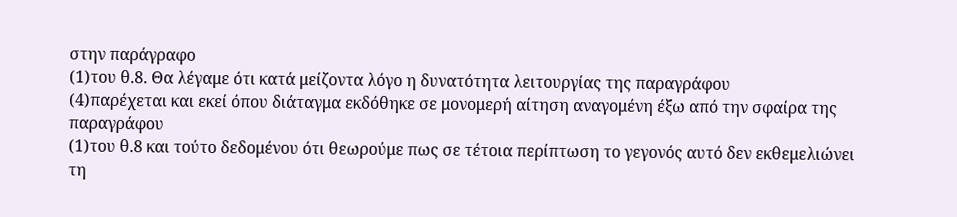στην παράγραφο
(1)του θ.8. Θα λέγαμε ότι κατά μείζοντα λόγο η δυνατότητα λειτουργίας της παραγράφου
(4)παρέχεται και εκεί όπου διάταγμα εκδόθηκε σε μονομερή αίτηση αναγομένη έξω από την σφαίρα της παραγράφου
(1)του θ.8 και τούτο δεδομένου ότι θεωρούμε πως σε τέτοια περίπτωση το γεγονός αυτό δεν εκθεμελιώνει τη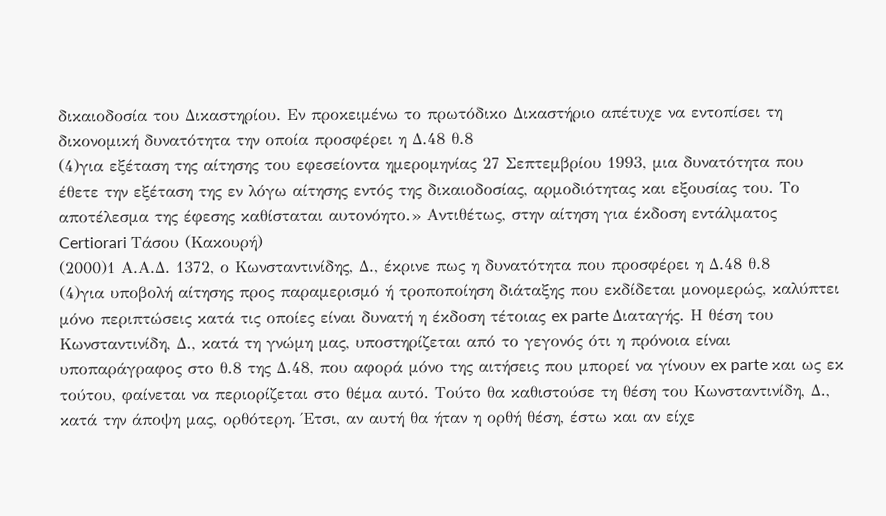δικαιοδοσία του Δικαστηρίου. Εν προκειμένω το πρωτόδικο Δικαστήριο απέτυχε να εντοπίσει τη δικονομική δυνατότητα την οποία προσφέρει η Δ.48 θ.8
(4)για εξέταση της αίτησης του εφεσείοντα ημερομηνίας 27 Σεπτεμβρίου 1993, μια δυνατότητα που έθετε την εξέταση της εν λόγω αίτησης εντός της δικαιοδοσίας, αρμοδιότητας και εξουσίας του. Το αποτέλεσμα της έφεσης καθίσταται αυτονόητο.» Αντιθέτως, στην αίτηση για έκδοση εντάλματος Certiorari Τάσου (Κακουρή)
(2000)1 Α.Α.Δ. 1372, ο Κωνσταντινίδης, Δ., έκρινε πως η δυνατότητα που προσφέρει η Δ.48 θ.8
(4)για υποβολή αίτησης προς παραμερισμό ή τροποποίηση διάταξης που εκδίδεται μονομερώς, καλύπτει μόνο περιπτώσεις κατά τις οποίες είναι δυνατή η έκδοση τέτοιας ex parte Διαταγής. Η θέση του Κωνσταντινίδη, Δ., κατά τη γνώμη μας, υποστηρίζεται από το γεγονός ότι η πρόνοια είναι υποπαράγραφος στο θ.8 της Δ.48, που αφορά μόνο της αιτήσεις που μπορεί να γίνουν ex parte και ως εκ τούτου, φαίνεται να περιορίζεται στο θέμα αυτό. Τούτο θα καθιστούσε τη θέση του Κωνσταντινίδη, Δ., κατά την άποψη μας, ορθότερη. Έτσι, αν αυτή θα ήταν η ορθή θέση, έστω και αν είχε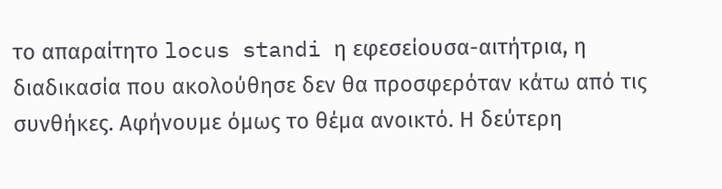το απαραίτητο locus standi η εφεσείουσα-αιτήτρια, η διαδικασία που ακολούθησε δεν θα προσφερόταν κάτω από τις συνθήκες. Αφήνουμε όμως το θέμα ανοικτό. Η δεύτερη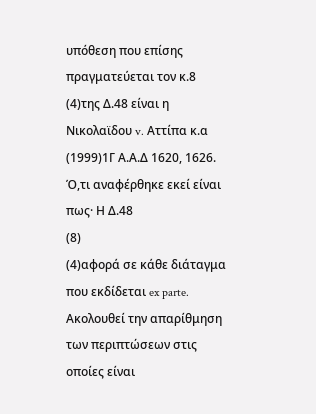υπόθεση που επίσης πραγματεύεται τον κ.8
(4)της Δ.48 είναι η Νικολαϊδου v. Αττίπα κ.α
(1999)1Γ Α.Α.Δ 1620, 1626. Ό,τι αναφέρθηκε εκεί είναι πως· Η Δ.48
(8)
(4)αφορά σε κάθε διάταγμα που εκδίδεται ex parte. Ακολουθεί την απαρίθμηση των περιπτώσεων στις οποίες είναι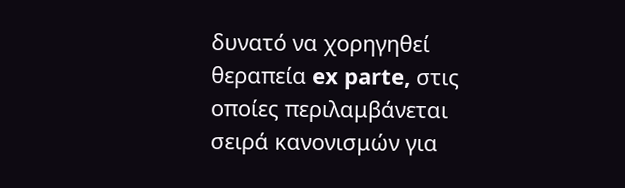δυνατό να χορηγηθεί θεραπεία ex parte, στις οποίες περιλαμβάνεται σειρά κανονισμών για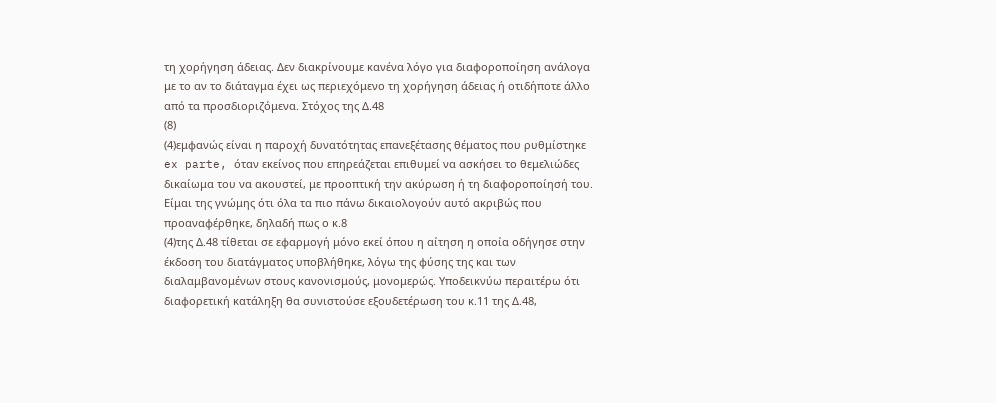τη χορήγηση άδειας. Δεν διακρίνουμε κανένα λόγο για διαφοροποίηση ανάλογα με το αν το διάταγμα έχει ως περιεχόμενο τη χορήγηση άδειας ή οτιδήποτε άλλο από τα προσδιοριζόμενα. Στόχος της Δ.48
(8)
(4)εμφανώς είναι η παροχή δυνατότητας επανεξέτασης θέματος που ρυθμίστηκε ex parte, όταν εκείνος που επηρεάζεται επιθυμεί να ασκήσει το θεμελιώδες δικαίωμα του να ακουστεί, με προοπτική την ακύρωση ή τη διαφοροποίησή του. Είμαι της γνώμης ότι όλα τα πιο πάνω δικαιολογούν αυτό ακριβώς που προαναφέρθηκε, δηλαδή πως ο κ.8
(4)της Δ.48 τίθεται σε εφαρμογή μόνο εκεί όπου η αίτηση η οποία οδήγησε στην έκδοση του διατάγματος υποβλήθηκε, λόγω της φύσης της και των διαλαμβανομένων στους κανονισμούς, μονομερώς. Υποδεικνύω περαιτέρω ότι διαφορετική κατάληξη θα συνιστούσε εξουδετέρωση του κ.11 της Δ.48,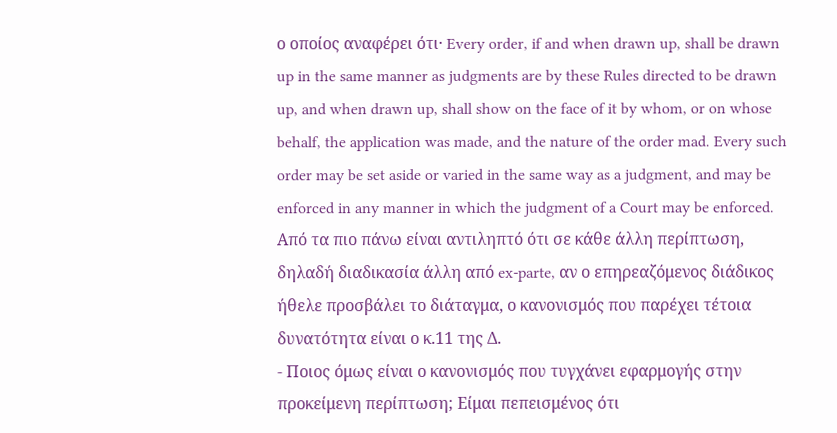ο οποίος αναφέρει ότι· Every order, if and when drawn up, shall be drawn up in the same manner as judgments are by these Rules directed to be drawn up, and when drawn up, shall show on the face of it by whom, or on whose behalf, the application was made, and the nature of the order mad. Every such order may be set aside or varied in the same way as a judgment, and may be enforced in any manner in which the judgment of a Court may be enforced. Από τα πιο πάνω είναι αντιληπτό ότι σε κάθε άλλη περίπτωση, δηλαδή διαδικασία άλλη από ex-parte, αν ο επηρεαζόμενος διάδικος ήθελε προσβάλει το διάταγμα, ο κανονισμός που παρέχει τέτοια δυνατότητα είναι ο κ.11 της Δ.
- Ποιος όμως είναι ο κανονισμός που τυγχάνει εφαρμογής στην προκείμενη περίπτωση; Είμαι πεπεισμένος ότι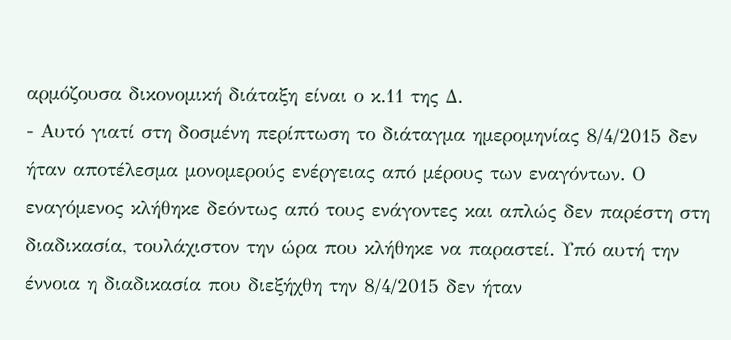αρμόζουσα δικονομική διάταξη είναι ο κ.11 της Δ.
- Αυτό γιατί στη δοσμένη περίπτωση το διάταγμα ημερομηνίας 8/4/2015 δεν ήταν αποτέλεσμα μονομερούς ενέργειας από μέρους των εναγόντων. Ο εναγόμενος κλήθηκε δεόντως από τους ενάγοντες και απλώς δεν παρέστη στη διαδικασία, τουλάχιστον την ώρα που κλήθηκε να παραστεί. Υπό αυτή την έννοια η διαδικασία που διεξήχθη την 8/4/2015 δεν ήταν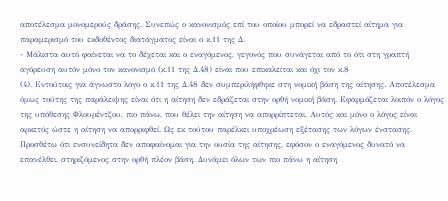αποτέλεσμα μονομερούς δράσης. Συνεπώς ο κανονισμός επί του οποίου μπορεί να εδραστεί αίτημα για παραμερισμό του εκδοθέντος διατάγματος είναι ο κ.11 της Δ.
- Μάλιστα αυτό φαίνεται να το δέχεται και ο εναγόμενος, γεγονός που συνάγεται από το ότι στη γραπτή αγόρευση αυτόν μόνο τον κανονισμό (κ.11 της Δ.48) είναι που επικαλείται και όχι τον κ.8
(4). Εντούτοις για άγνωστο λόγο ο κ.11 της Δ.48 δεν συμπεριλήφθηκε στη νομική βάση της αίτησης. Αποτέλεσμα όμως τούτης της παράλειψης είναι ότι η αίτηση δεν εδράζεται στην ορθή νομική βάση. Εφαρμόζεται λοιπόν ο λόγος της υπόθεσης Φλουρέντζου, πιο πάνω, που θέλει την αίτηση να απορρίπτεται. Αυτός και μόνο ο λόγος είναι αρκετός ώστε η αίτηση να απορριφθεί. Ως εκ τούτου παρέλκει υποχρέωση εξέτασης των λόγων ένστασης. Προσθέτω ότι ενσυνείδητα δεν αποφαίνομαι για την ουσία της αίτησης, εφόσον ο εναγόμενος δυνατό να επανέλθει, στηριζόμενος στην ορθή πλέον βάση. Δυνάμει όλων των πιο πάνω η αίτηση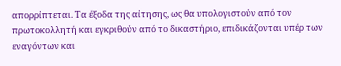απορρίπτεται. Τα έξοδα της αίτησης, ως θα υπολογιστούν από τον πρωτοκολλητή και εγκριθούν από το δικαστήριο, επιδικάζονται υπέρ των εναγόντων και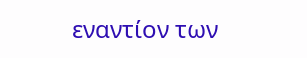εναντίον των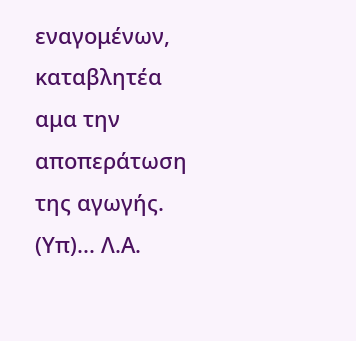εναγομένων, καταβλητέα αμα την αποπεράτωση της αγωγής. (Υπ)... Λ.Α.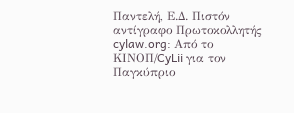Παντελή, Ε.Δ. Πιστόν αντίγραφο Πρωτοκολλητής cylaw.org: Από το ΚΙΝOΠ/CyLii για τον Παγκύπριο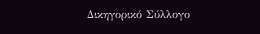Δικηγορικό Σύλλογο